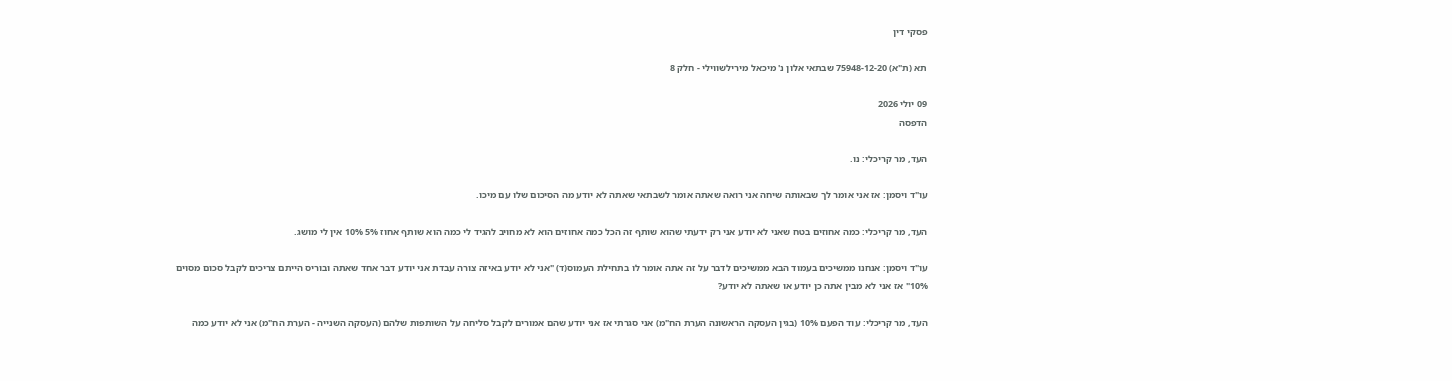פסקי דין

תא (ת"א) 75948-12-20 שבתאי אלון נ' מיכאל מירילשווילי - חלק 8

09 יולי 2026
הדפסה

העד, מר קריכלי: נו.

עו"ד ויסמן: אז אני אומר לך שבאותה שיחה אני רואה שאתה אומר לשבתאי שאתה לא יודע מה הסיכום שלו עם מיכו.

העד, מר קריכלי: כמה אחוזים בטח שאני לא יודע אני רק ידעתי שהוא שותף זה הכל כמה אחוזים הוא לא מחויב להגיד לי כמה הוא שותף אחוז 5% 10% אין לי מושג.

עו"ד ויסמן: אנחנו ממשיכים בעמוד הבא ממשיכים לדבר על זה אתה אומר לו בתחילת העמוס(ד) "אני לא יודע באיזה צורה עבדת אני יודע דבר אחד שאתה ובוריס הייתם צריכים לקבל סכום מסוים 10%" אז אני לא מבין אתה כן יודע או שאתה לא יודע?

העד, מר קריכלי: עוד הפעם 10% (בגין העסקה הראשונה הערת הח"מ) אני סגרתי אז אני יודע שהם אמורים לקבל סליחה על השותפות שלהם (העסקה השנייה - הערת הח"מ) אני לא יודע כמה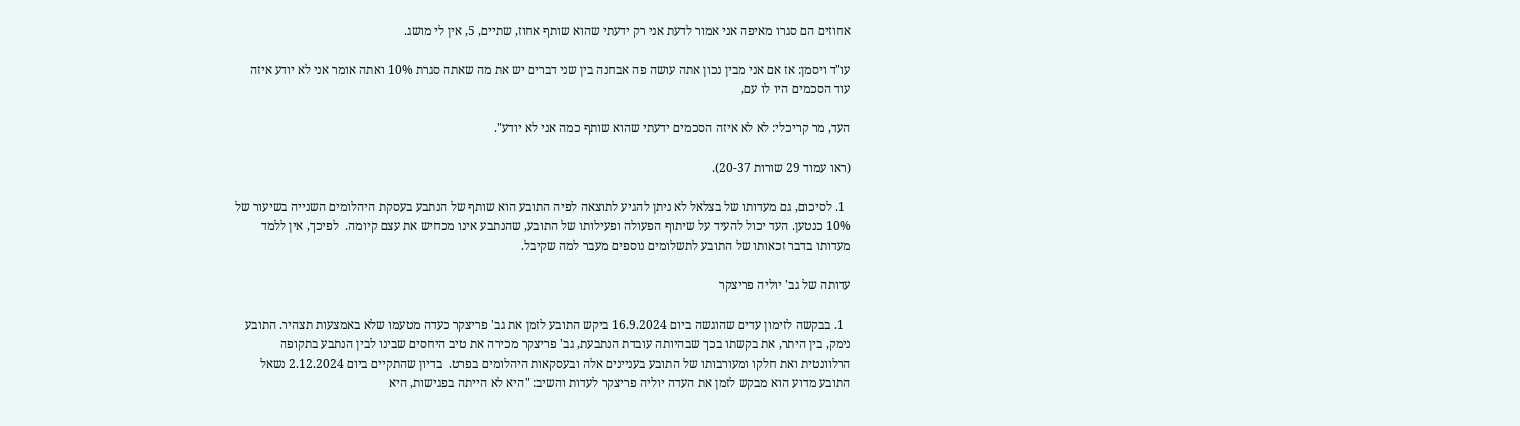אחוזים הם סגרו מאיפה אני אמור לדעת אני רק ידעתי שהוא שותף אחוז, שתיים, 5, אין לי מושג.

עו"ד ויסמן: אז אם אני מבין נכון אתה עושה פה אבחנה בין שני דברים יש את מה שאתה סגרת 10% ואתה אומר אני לא יודע איזה עוד הסכמים היו לו עם,

העד, מר קריכלי: לא לא איזה הסכמים ידעתי שהוא שותף כמה אני לא יודע".

(ראו עמוד 29 שורות 20-37).

  1. לסיכום, גם מעדותו של בצלאל לא ניתן להגיע לתוצאה לפיה התובע הוא שותף של הנתבע בעסקת היהלומים השנייה בשיעור של 10% כנטען. העד יכול להעיד על שיתוף הפעולה ופעילותו של התובע, שהנתבע אינו מכחיש את עצם קיומה.  לפיכך, אין ללמד מעדותו בדבר זכאותו של התובע לתשלומים נוספים מעבר למה שקיבל.

עדותה של גב' יוליה פריצקר

  1. בבקשה לזימון עדים שהוגשה ביום 16.9.2024 ביקש התובע לזמן את גב' פריצקר כעדה מטעמו שלא באמצעות תצהיר. התובע נימק, בין היתר, את בקשתו בכך שבהיותה עובדת הנתבעת, גב' פריצקר מכירה את טיב היחסים שבינו לבין הנתבע בתקופה הרלוונטית ואת חלקו ומעורבותו של התובע בעניינים אלה ובעסקאות היהלומים בפרט.  בדיון שהתקיים ביום 2.12.2024 נשאל התובע מדוע הוא מבקש לזמן את העדה יוליה פריצקר לעדות והשיב: "היא לא הייתה בפגישות, היא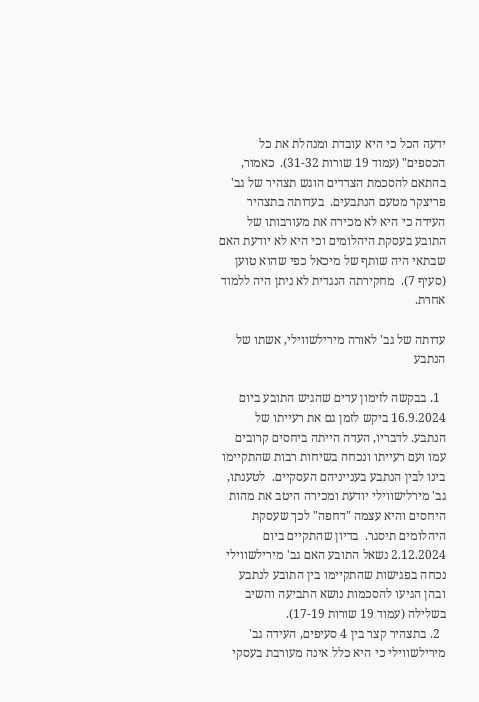ידעה הכל כי היא עובדת ומנהלת את כל הכספים" (עמוד 19 שורות 31-32).  כאמור, בהתאם להסכמת הצדדים הוגש תצהיר של גב' פריצקר מטעם הנתבעים.  בעדותה בתצהיר העידה כי היא לא מכירה את מעורבותו של התובע בעסקת היהלומים וכי היא לא יודעת האם שבתאי היה שותף של מיכאל כפי שהוא טוען (סעיף 7).  מחקירתה הנגדית לא ניתן היה ללמוד אחרת.

עדותה של גב' לאורה מירילשווילי, אשתו של הנתבע

  1. בבקשה לזימון עדים שהגיש התובע ביום 16.9.2024 ביקש לזמן גם את רעייתו של הנתבע. לדבריו, העדה הייתה ביחסים קרובים עמו ועם רעייתו ונכחה בשיחות רבות שהתקיימו בינו לבין הנתבע בענייניהם העסקיים.  לטענתו, גב' מירלישווילי יודעת ומכירה היטב את מהות היחסים והיא עצמה "דחפה" לכך שעסקת היהלומים תיסגר.  בדיון שהתקיים ביום 2.12.2024 נשאל התובע האם גב' מירילשווילי נכחה בפגישות שהתקיימו בין התובע לנתבע ובהן הגיעו להסכמות נושא התביעה והשיב בשלילה (עמוד 19 שורות 17-19).
  2. בתצהיר קצר בין 4 סעיפים, העידה גב' מירילשווילי כי היא כלל אינה מעורבת בעסקי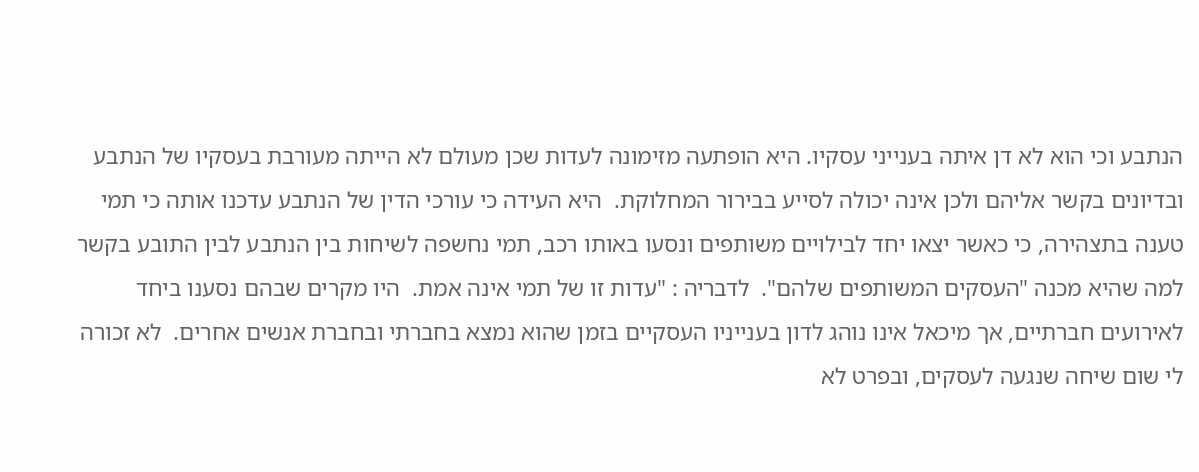הנתבע וכי הוא לא דן איתה בענייני עסקיו. היא הופתעה מזימונה לעדות שכן מעולם לא הייתה מעורבת בעסקיו של הנתבע ובדיונים בקשר אליהם ולכן אינה יכולה לסייע בבירור המחלוקת.  היא העידה כי עורכי הדין של הנתבע עדכנו אותה כי תמי טענה בתצהירה, כי כאשר יצאו יחד לבילויים משותפים ונסעו באותו רכב, תמי נחשפה לשיחות בין הנתבע לבין התובע בקשר למה שהיא מכנה "העסקים המשותפים שלהם".  לדבריה : "עדות זו של תמי אינה אמת.  היו מקרים שבהם נסענו ביחד לאירועים חברתיים, אך מיכאל אינו נוהג לדון בענייניו העסקיים בזמן שהוא נמצא בחברתי ובחברת אנשים אחרים.  לא זכורה לי שום שיחה שנגעה לעסקים, ובפרט לא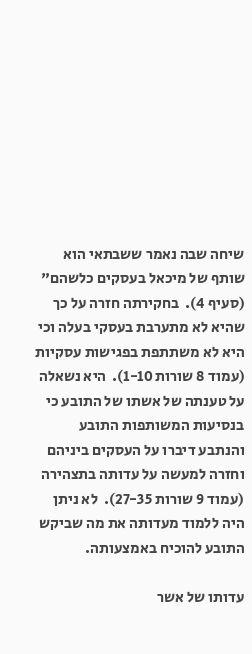שיחה שבה נאמר ששבתאי הוא שותף של מיכאל בעסקים כלשהם" (סעיף 4).  בחקירתה חזרה על כך שהיא לא מתערבת בעסקי בעלה וכי היא לא משתתפת בפגישות עסקיות (עמוד 8 שורות 1-10).  היא נשאלה על טענתה של אשתו של התובע כי בנסיעות המשותפות התובע והנתבע דיברו על העסקים ביניהם וחזרה למעשה על עדותה בתצהירה (עמוד 9 שורות 27-35).  לא ניתן היה ללמוד מעדותה את מה שביקש התובע להוכיח באמצעותה.

עדותו של אשר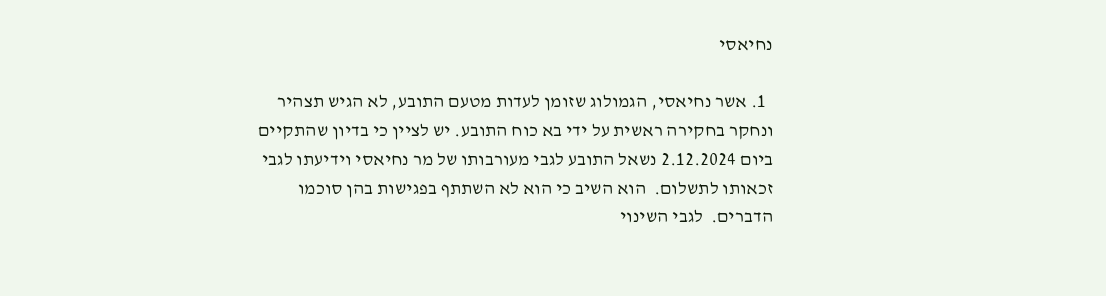נחיאסי

  1. אשר נחיאסי, הגמולוג שזומן לעדות מטעם התובע, לא הגיש תצהיר ונחקר בחקירה ראשית על ידי בא כוח התובע. יש לציין כי בדיון שהתקיים ביום 2.12.2024 נשאל התובע לגבי מעורבותו של מר נחיאסי וידיעתו לגבי זכאותו לתשלום.  הוא השיב כי הוא לא השתתף בפגישות בהן סוכמו הדברים.  לגבי השינוי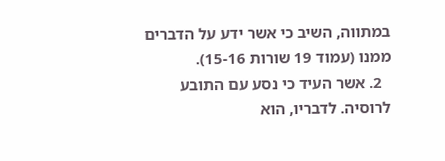במתווה, השיב כי אשר ידע על הדברים ממנו (עמוד 19 שורות 15-16).
  2. אשר העיד כי נסע עם התובע לרוסיה. לדבריו, הוא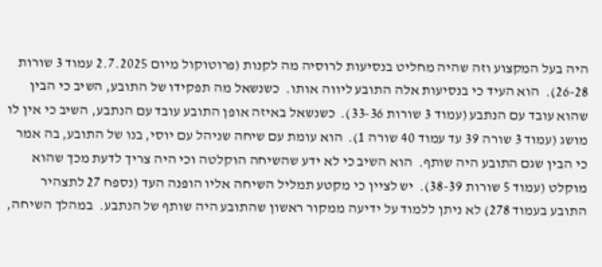היה בעל המקצוע וזה שהיה מחליט בנסיעות לרוסיה מה לקנות (פרוטוקול מיום 2.7.2025 עמוד 3 שורות 26-28).  הוא העיד כי בנסיעות אלה התובע ליווה אותו.  כשנשאל מה תפקידו של התובע, השיב כי הבין שהוא עובד עם הנתבע (עמוד 3 שורות 33-36).  כשנשאל באיזה אופן התובע עובד עם הנתבע, השיב כי אין לו מושג (עמוד 3 שורה 39 עד עמוד 40 שורה 1).  הוא עומת עם שיחה שניהל עם יוסי, בנו של התובע, בה אמר כי הבין שגם התובע היה שותף.  הוא השיב כי לא ידע שהשיחה הוקלטה וכי היה צריך לדעת מכך שהוא מוקלט (עמוד 5 שורות 38-39).  יש לציין כי מקטע תמליל השיחה אליו הופנה העד (נספח 27 לתצהיר התובע בעמוד 278) לא ניתן ללמוד על ידיעה ממקור ראשון שהתובע היה שותף של הנתבע.  במהלך השיחה,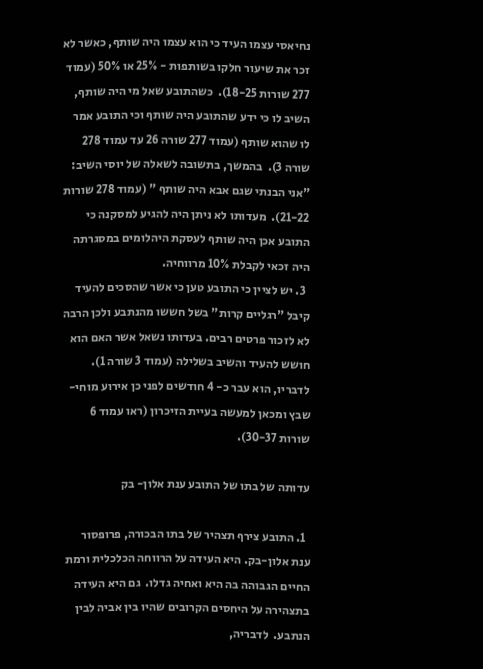נחיאסי עצמו העיד כי הוא עצמו היה שותף, כאשר לא זכר את שיעור חלקו בשותפות - 25% או 50% (עמוד 277 שורות 18-25).  כשהתובע שאל מי היה שותף, השיב לו כי ידע שהתובע היה שותף וכי התובע אמר לו שהוא שותף (עמוד 277 שורה 26 עד עמוד 278 שורה 3).  בהמשך, בתשובה לשאלה של יוסי השיב: "אני הבנתי שגם אבא היה שותף " (עמוד 278 שורות 21-22).  מעדותו לא ניתן היה להגיע למסקנה כי התובע אכן היה שותף לעסקת היהלומים במסגרתה היה זכאי לקבלת 10% מרווחיה.
  3. יש לציין כי התובע טען כי אשר שהסכים להעיד קיבל "רגליים קרות" בשל חששו מהנתבע ולכן הרבה לא לזכור פרטים רבים. בעדותו נשאל אשר האם הוא חושש להעיד והשיב בשלילה (עמוד 3 שורה 1).  לדבריו, הוא עבר כ- 4 חודשים לפני כן אירוע מוחי- שבץ ומכאן למעשה בעיית הזיכרון (ראו עמוד 6 שורות 30-37).

עדותה של בתו של התובע ענת אלון- בק

  1. התובע צירף תצהיר של בתו הבכורה, פרופסור ענת אלון-בק. היא העידה על הרווחה הכלכלית ורמת החיים הגבוהה בה היא ואחיה גדלו.  גם היא העידה בתצהירה על היחסים הקרובים שהיו בין אביה לבין הנתבע.  לדבריה,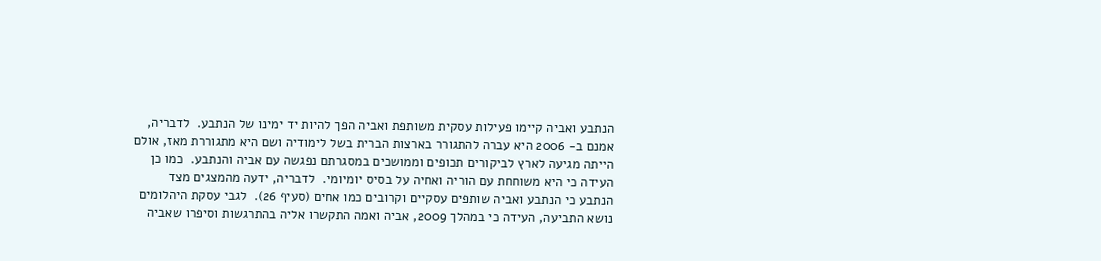הנתבע ואביה קיימו פעילות עסקית משותפת ואביה הפך להיות יד ימינו של הנתבע.  לדבריה, אמנם ב- 2006 היא עברה להתגורר בארצות הברית בשל לימודיה ושם היא מתגוררת מאז, אולם הייתה מגיעה לארץ לביקורים תכופים וממושכים במסגרתם נפגשה עם אביה והנתבע.  כמו כן העידה כי היא משוחחת עם הוריה ואחיה על בסיס יומיומי.  לדבריה, ידעה מהמצגים מצד הנתבע כי הנתבע ואביה שותפים עסקיים וקרובים כמו אחים (סעיף 26).  לגבי עסקת היהלומים נושא התביעה, העידה כי במהלך 2009, אביה ואמה התקשרו אליה בהתרגשות וסיפרו שאביה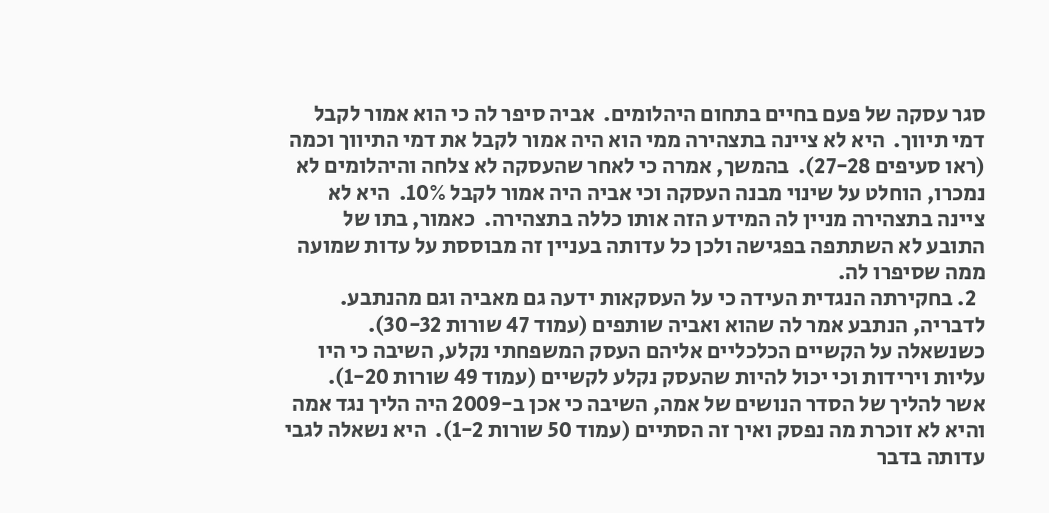סגר עסקה של פעם בחיים בתחום היהלומים.  אביה סיפר לה כי הוא אמור לקבל דמי תיווך.  היא לא ציינה בתצהירה ממי הוא היה אמור לקבל את דמי התיווך וכמה (ראו סעיפים 27-28).  בהמשך, אמרה כי לאחר שהעסקה לא צלחה והיהלומים לא נמכרו, הוחלט על שינוי מבנה העסקה וכי אביה היה אמור לקבל 10%.  היא לא ציינה בתצהירה מניין לה המידע הזה אותו כללה בתצהירה.  כאמור, בתו של התובע לא השתתפה בפגישה ולכן כל עדותה בעניין זה מבוססת על עדות שמועה ממה שסיפרו לה.
  2. בחקירתה הנגדית העידה כי על העסקאות ידעה גם מאביה וגם מהנתבע. לדבריה, הנתבע אמר לה שהוא ואביה שותפים (עמוד 47 שורות 30-32).  כשנשאלה על הקשיים הכלכליים אליהם העסק המשפחתי נקלע, השיבה כי היו עליות וירידות וכי יכול להיות שהעסק נקלע לקשיים (עמוד 49 שורות 1-20).  אשר להליך של הסדר הנושים של אמה, השיבה כי אכן ב-2009 היה הליך נגד אמה והיא לא זוכרת מה נפסק ואיך זה הסתיים (עמוד 50 שורות 1-2).  היא נשאלה לגבי עדותה בדבר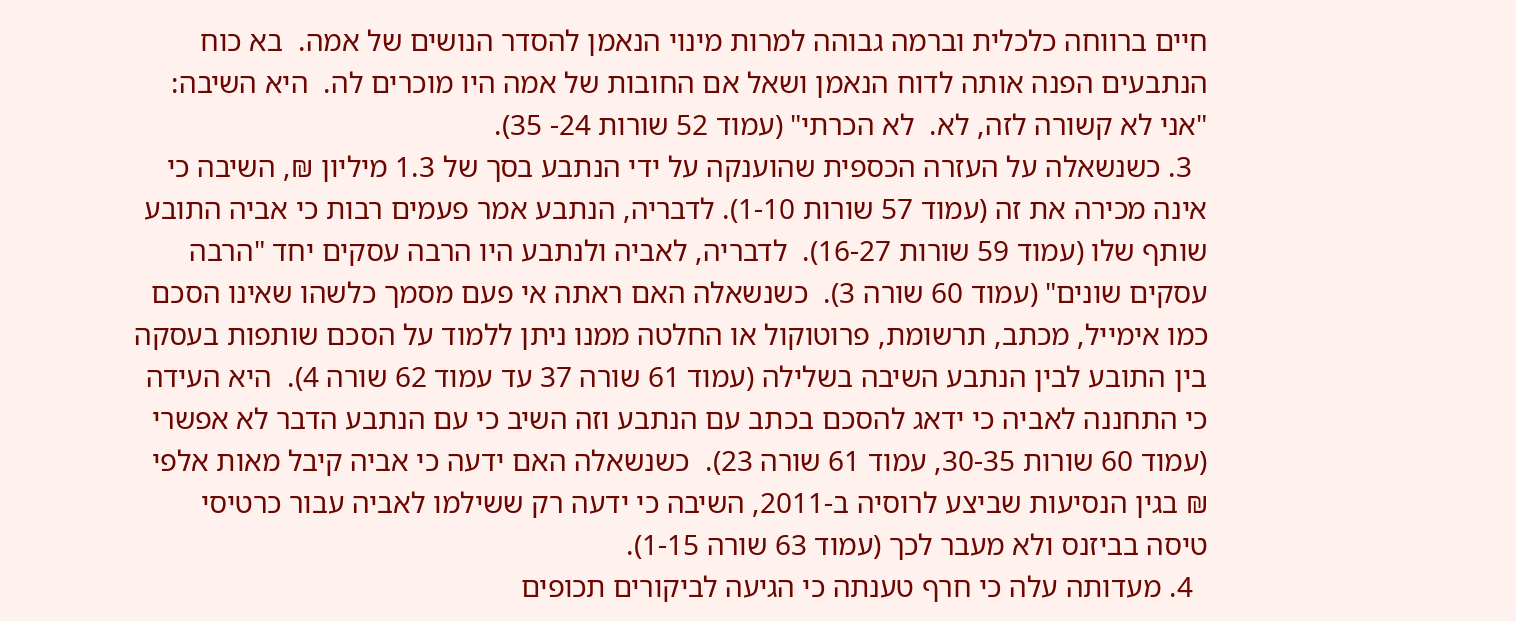חיים ברווחה כלכלית וברמה גבוהה למרות מינוי הנאמן להסדר הנושים של אמה.  בא כוח הנתבעים הפנה אותה לדוח הנאמן ושאל אם החובות של אמה היו מוכרים לה.  היא השיבה: "אני לא קשורה לזה, לא.  לא הכרתי" (עמוד 52 שורות 24- 35).
  3. כשנשאלה על העזרה הכספית שהוענקה על ידי הנתבע בסך של 1.3 מיליון ₪, השיבה כי אינה מכירה את זה (עמוד 57 שורות 1-10). לדבריה, הנתבע אמר פעמים רבות כי אביה התובע שותף שלו (עמוד 59 שורות 16-27).  לדבריה, לאביה ולנתבע היו הרבה עסקים יחד "הרבה עסקים שונים" (עמוד 60 שורה 3).  כשנשאלה האם ראתה אי פעם מסמך כלשהו שאינו הסכם כמו אימייל, מכתב, תרשומת, פרוטוקול או החלטה ממנו ניתן ללמוד על הסכם שותפות בעסקה בין התובע לבין הנתבע השיבה בשלילה (עמוד 61 שורה 37 עד עמוד 62 שורה 4).  היא העידה כי התחננה לאביה כי ידאג להסכם בכתב עם הנתבע וזה השיב כי עם הנתבע הדבר לא אפשרי (עמוד 60 שורות 30-35, עמוד 61 שורה 23).  כשנשאלה האם ידעה כי אביה קיבל מאות אלפי ₪ בגין הנסיעות שביצע לרוסיה ב-2011, השיבה כי ידעה רק ששילמו לאביה עבור כרטיסי טיסה בביזנס ולא מעבר לכך (עמוד 63 שורה 1-15).
  4. מעדותה עלה כי חרף טענתה כי הגיעה לביקורים תכופים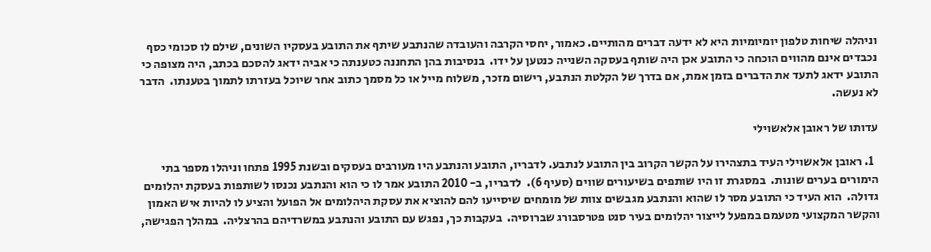וניהלה שיחות טלפון יומיומיות היא לא ידעה דברים מהותיים. כאמור, יחסי הקרבה והעובדה שהנתבע שיתף את התובע בעסקיו השונים, שילם לו סכומי כסף נכבדים אינם מהווים הוכחה כי התובע אכן היה שותף בעסקה השנייה כנטען על ידו.  בנסיבות בהן התחננה כטענתה כי אביה ידאג להסכם בכתב, היה מצופה כי התובע ידאג לתעד את הדברים בזמן אמת, אם בדרך של הקלטת הנתבע, רישום מזכר, משלוח מייל או כל מסמך כתוב אחר שיוכל בעזרתו לתמוך בטענתו.  הדבר לא נעשה.

עדותו של ראובן אלאשוילי

  1. ראובן אלאשוילי העיד בתצהירו על הקשר הקרוב בין התובע לנתבע. לדבריו, התובע והנתבע היו מעורבים בעסקים ובשנת 1995 פתחו וניהלו מספר בתי הימורים בערים שונות.  במסגרת זו היו שותפים בשיעורים שווים (סעיף 6).  לדבריו, ב- 2010 התובע אמר לו כי הוא והנתבע נכנסו לשותפות בעסקת יהלומים גדולה.  הוא העיד כי התובע מסר לו שהוא והנתבע מגבשים צוות של מומחים שיסייעו להם להוציא את עסקת היהלומים אל הפועל והציע לו להיות איש האמון והקשר המקצועי מטעמם במפעל לייצור יהלומים בעיר סנט פטרסבורג שברוסיה.  בעקבות כך, נפגש עם התובע והנתבע במשרדיהם בהרצליה.  במהלך הפגישה,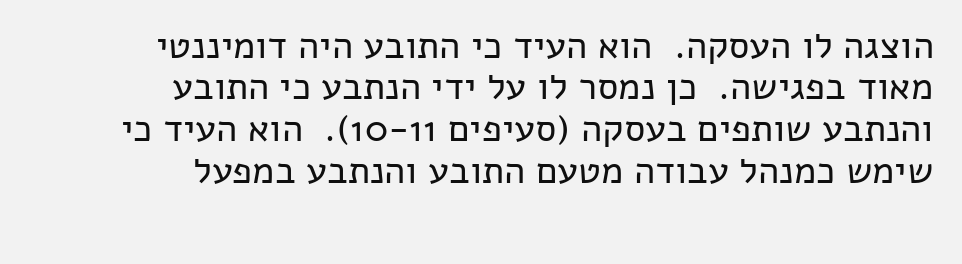הוצגה לו העסקה.  הוא העיד כי התובע היה דומיננטי מאוד בפגישה.  כן נמסר לו על ידי הנתבע כי התובע והנתבע שותפים בעסקה (סעיפים 10-11).  הוא העיד כי שימש כמנהל עבודה מטעם התובע והנתבע במפעל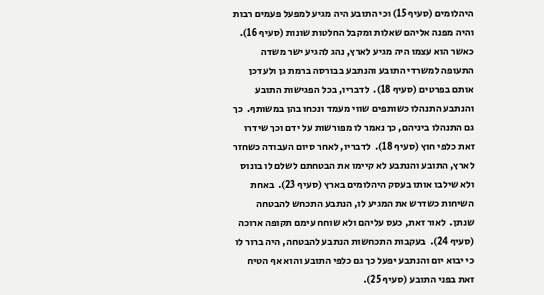היהלומים (סעיף 15) וכי התובע היה מגיע למפעל פעמים רבות והיה מפנה אליהם שאלות ומקבל החלטות שונות (סעיף 16).  כאשר הוא עצמו היה מגיע לארץ, נהג להגיע ישר משדה התעופה למשרדי התובע והנתבע בבורסה ברמת גן ולעדכן אותם בפרטים (סעיף 18).  לדבריו, בכל הפגישות התובע והנתבע התנהלו כשותפים שווי מעמד ונכחו בהן במשותף.  כך גם התנהלו ביניהם, כך נאמר לו מפורשות על ידם וכך שידרו זאת כלפי חוץ (סעיף 18).  לדבריו, לאחר סיום העבודה כשחזר לארץ, התובע והנתבע לא קיימו את הבטחתם לשלם לו בונוס ולא שילבו אותו בעסק היהלומים בארץ (סעיף 23).  באחת השיחות כשדרש את המגיע לו, הנתבע התכחש להבטחה שנתן.  לאור זאת, כעס עליהם ולא שוחח עימם תקופה ארוכה (סעיף 24).  בעקבות התכחשות הנתבע להבטחה, היה ברור לו כי יבוא יום והנתבע יפעל כך גם כלפי התובע והוא אף הטיח זאת בפני התובע (סעיף 25).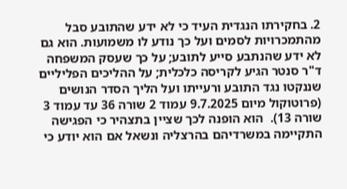2. בחקירתו הנגדית העיד כי לא ידע שהתובע סבל מהתמכרויות לסמים ועל כך נודע לו משמועות. הוא גם לא ידע שהנתבע סייע לתובע; על כך שעסק המשפחה ד"ר סנטר הגיע לקריסה כלכלית; על ההליכים הפליליים שננקטו נגד התובע ורעייתו ועל הליך הסדר הנושים (פרוטוקול מיום 9.7.2025 עמוד 2 שורה 36 עד עמוד 3 שורה 13).  הוא הופנה לכך שציין בתצהיר כי הפגישה התקיימה במשרדיהם בהרצליה ונשאל אם הוא יודע כי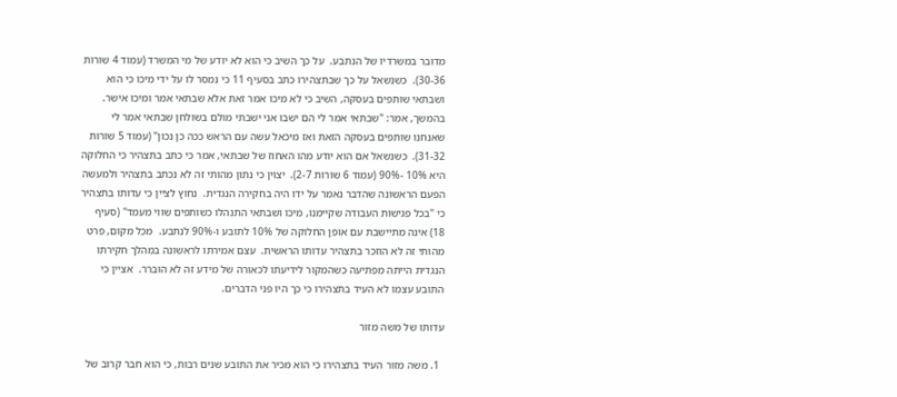מדובר במשרדיו של הנתבע.  על כך השיב כי הוא לא יודע של מי המשרד (עמוד 4 שורות 30-36).  כשנשאל על כך שבתצהירו כתב בסעיף 11 כי נמסר לו על ידי מיכו כי הוא ושבתאי שותפים בעסקה, השיב כי לא מיכו אמר זאת אלא שבתאי אמר ומיכו אישר.  בהמשך, אמר: "שבתאי אמר לי הם ישבו אני ישבתי מולם בשולחן שבתאי אמר לי שאנחנו שותפים בעסקה הזאת ואז מיכאל עשה עם הראש ככה כן נכון" (עמוד 5 שורות 31-32).  כשנשאל אם הוא יודע מהו האחוז של שבתאי, אמר כי כתב בתצהיר כי החלוקה היא 10% -90% (עמוד 6 שורות 2-7).  יצוין כי נתון מהותי זה לא נכתב בתצהיר ולמעשה הפעם הראשונה שהדבר נאמר על ידו היה בחקירה הנגדית.  נחוץ לציין כי עדותו בתצהיר כי "בכל פגישות העבודה שקיימנו, מיכו ושבתאי התנהלו כשותפים שווי מעמד" (סעיף 18) אינה מתיישבת עם אופן החלוקה של 10% לתובע ו-90% לנתבע.  מכל מקום, פרט מהותי זה לא הוזכר בתצהיר עדותו הראשית.  עצם אמירתו לראשונה במהלך חקירתו הנגדית הייתה מפתיעה כשהמקור לידיעתו לכאורה של מידע זה לא הוברר.  אציין כי התובע עצמו לא העיד בתצהירו כי כך היו פני הדברים.

עדותו של משה מזור

  1. משה מזור העיד בתצהירו כי הוא מכיר את התובע שנים רבות, כי הוא חבר קרוב של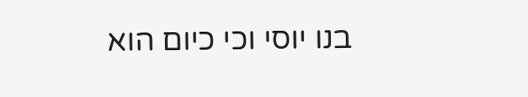בנו יוסי וכי כיום הוא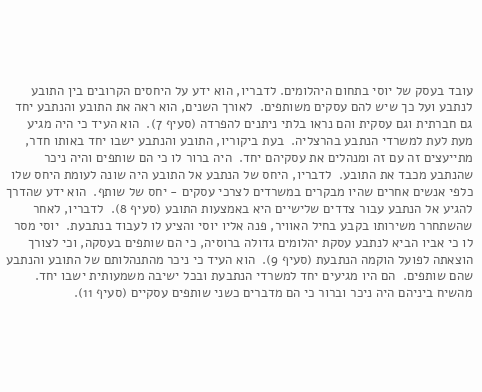עובד בעסק של יוסי בתחום היהלומים. לדבריו, הוא ידע על היחסים הקרובים בין התובע לנתבע ועל כך שיש להם עסקים משותפים.  לאורך השנים, הוא ראה את התובע והנתבע יחד גם חברתית וגם עסקית והם נראו בלתי ניתנים להפרדה (סעיף 7).  הוא העיד כי היה מגיע מעת לעת למשרדי הנתבע בהרצליה.  בעת ביקוריו, התובע והנתבע ישבו יחד באותו חדר, מתייעצים זה עם זה ומנהלים את עסקיהם יחד.  היה ברור לו כי הם שותפים והיה ניכר שהנתבע מכבד את התובע.  לדבריו, היחס של הנתבע אל התובע היה שונה לעומת היחס שלו כלפי אנשים אחרים שהיו מבקרים במשרדים לצרכי עסקים - יחס של שותף.  הוא ידע שהדרך להגיע אל הנתבע עבור צדדים שלישיים היא באמצעות התובע (סעיף 8).  לדבריו, לאחר שהשתחרר משירותו בקבע בחיל האוויר, פנה אליו יוסי והציע לו לעבוד בנתבעת.  יוסי מסר לו כי אביו הביא לנתבע עסקת יהלומים גדולה ברוסיה, כי הם שותפים בעסקה, וכי לצורך הוצאתה לפועל הוקמה הנתבעת (סעיף 9).  הוא העיד כי ניכר מהתנהלותם של התובע והנתבע שהם שותפים.  הם היו מגיעים יחד למשרדי הנתבעת ובכל ישיבה משמעותית ישבו יחד.  מהשיח ביניהם היה ניכר וברור כי הם מדברים כשני שותפים עסקיים (סעיף 11).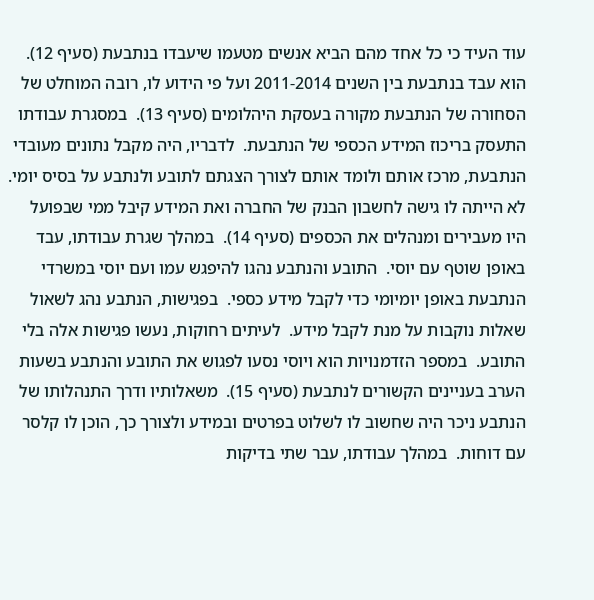עוד העיד כי כל אחד מהם הביא אנשים מטעמו שיעבדו בנתבעת (סעיף 12).  הוא עבד בנתבעת בין השנים 2011-2014 ועל פי הידוע לו, רובה המוחלט של הסחורה של הנתבעת מקורה בעסקת היהלומים (סעיף 13).  במסגרת עבודתו התעסק בריכוז המידע הכספי של הנתבעת.  לדבריו, היה מקבל נתונים מעובדי הנתבעת, מרכז אותם ולומד אותם לצורך הצגתם לתובע ולנתבע על בסיס יומי.  לא הייתה לו גישה לחשבון הבנק של החברה ואת המידע קיבל ממי שבפועל היו מעבירים ומנהלים את הכספים (סעיף 14).  במהלך שגרת עבודתו, עבד באופן שוטף עם יוסי.  התובע והנתבע נהגו להיפגש עמו ועם יוסי במשרדי הנתבעת באופן יומיומי כדי לקבל מידע כספי.  בפגישות, הנתבע נהג לשאול שאלות נוקבות על מנת לקבל מידע.  לעיתים רחוקות, נעשו פגישות אלה בלי התובע.  במספר הזדמנויות הוא ויוסי נסעו לפגוש את התובע והנתבע בשעות הערב בעניינים הקשורים לנתבעת (סעיף 15).  משאלותיו ודרך התנהלותו של הנתבע ניכר היה שחשוב לו לשלוט בפרטים ובמידע ולצורך כך, הוכן לו קלסר עם דוחות.  במהלך עבודתו, עבר שתי בדיקות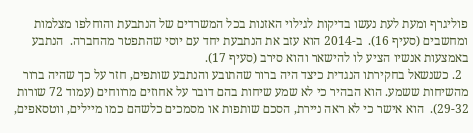פוליגרף ומעת לעת נעשו בדיקות לגילוי האזנות בכל המשרדים של הנתבעת והוחלפו מצלמות ומחשבים (סעיף 16).  ב-2014 הוא עזב את הנתבעת יחד עם יוסי שהתפטר מהחברה.  הנתבע באמצעות אנשיו הציע לו להישאר והוא סירב (סעיף 17).
  2. כשנשאל בחקירתו הנגדית כיצד היה ברור שהתובע והנתבע שותפים, חזר על כך שהיה ברור מהשיחות ששמע. הוא הבהיר כי לא שמע שיחות בהם דובר על אחוזים מרווחים (עמוד 72 שורות 29-32).  הוא אישר כי לא ראה ניירת, הסכם שותפות או מסמכים כלשהם כמו מיילים, ווטסאפים,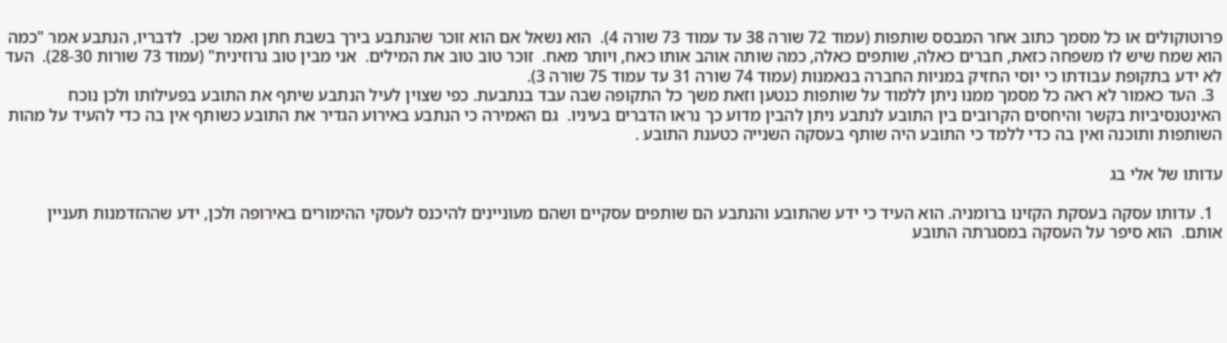פרוטוקולים או כל מסמך כתוב אחר המבסס שותפות (עמוד 72 שורה 38 עד עמוד 73 שורה 4).  הוא נשאל אם הוא זוכר שהנתבע בירך בשבת חתן ואמר שכן.  לדבריו, הנתבע אמר "כמה הוא שמח שיש לו משפחה כזאת, חברים כאלה, שותפים כאלה, כמה שותה אוהב אותו כאח, ויותר מאח.  זוכר טוב טוב את המילים.  אני מבין טוב גרוזינית" (עמוד 73 שורות 28-30).  העד לא ידע בתקופת עבודתו כי יוסי החזיק במניות החברה בנאמנות (עמוד 74 שורה 31 עד עמוד 75 שורה 3).
  3. העד כאמור לא ראה כל מסמך ממנו ניתן ללמוד על שותפות כנטען וזאת משך כל התקופה שבה עבד בנתבעת. כפי שצוין לעיל הנתבע שיתף את התובע בפעילותו ולכן נוכח האינטנסיביות בקשר והיחסים הקרובים בין התובע לנתבע ניתן להבין מדוע כך נראו הדברים בעיניו.  גם האמירה כי הנתבע באירוע הגדיר את התובע כשותף אין בה כדי להעיד על מהות השותפות ותוכנה ואין בה כדי ללמד כי התובע היה שותף בעסקה השנייה כטענת התובע .

עדותו של אלי בג

  1. עדותו עסקה בעסקת הקזינו ברומניה. הוא העיד כי ידע שהתובע והנתבע הם שותפים עסקיים ושהם מעוניינים להיכנס לעסקי ההימורים באירופה ולכן, ידע שההזדמנות תעניין אותם.  הוא סיפר על העסקה במסגרתה התובע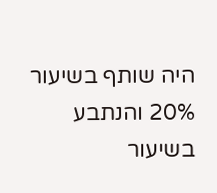היה שותף בשיעור 20% והנתבע בשיעור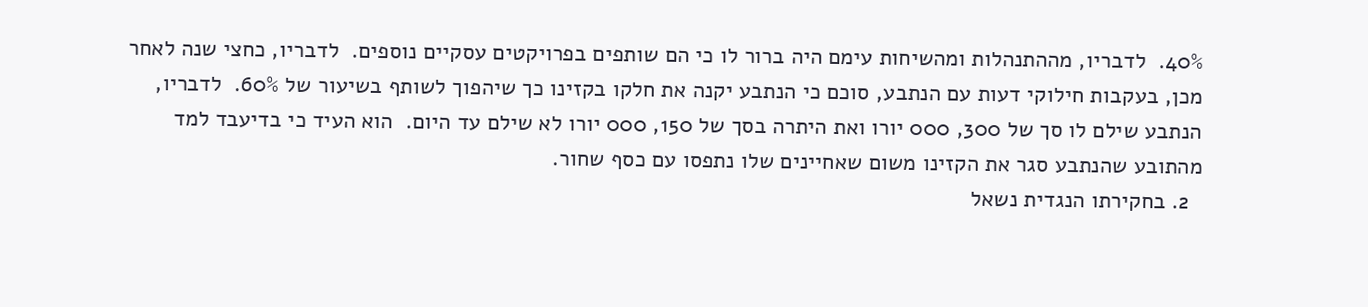40%.  לדבריו, מההתנהלות ומהשיחות עימם היה ברור לו כי הם שותפים בפרויקטים עסקיים נוספים.  לדבריו, כחצי שנה לאחר מכן, בעקבות חילוקי דעות עם הנתבע, סוכם כי הנתבע יקנה את חלקו בקזינו כך שיהפוך לשותף בשיעור של 60%.  לדבריו, הנתבע שילם לו סך של 300, 000 יורו ואת היתרה בסך של 150, 000 יורו לא שילם עד היום.  הוא העיד כי בדיעבד למד מהתובע שהנתבע סגר את הקזינו משום שאחיינים שלו נתפסו עם כסף שחור.
  2. בחקירתו הנגדית נשאל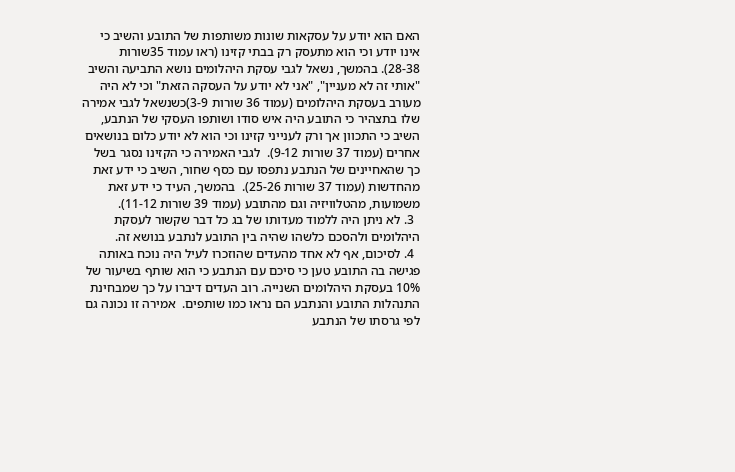האם הוא יודע על עסקאות שונות משותפות של התובע והשיב כי אינו יודע וכי הוא מתעסק רק בבתי קזינו (ראו עמוד 35שורות 28-38). בהמשך, נשאל לגבי עסקת היהלומים נושא התביעה והשיב "אותי זה לא מעניין", "אני לא יודע על העסקה הזאת" וכי לא היה מעורב בעסקת היהלומים (עמוד 36 שורות 3-9)כשנשאל לגבי אמירה שלו בתצהיר כי התובע היה איש סודו ושותפו העסקי של הנתבע, השיב כי התכוון אך ורק לענייני קזינו וכי הוא לא יודע כלום בנושאים אחרים (עמוד 37 שורות 9-12).  לגבי האמירה כי הקזינו נסגר בשל כך שהאחיינים של הנתבע נתפסו עם כסף שחור, השיב כי ידע זאת מהחדשות (עמוד 37 שורות 25-26).  בהמשך, העיד כי ידע זאת משמועות, מהטלוויזיה וגם מהתובע (עמוד 39 שורות 11-12).
  3. לא ניתן היה ללמוד מעדותו של בג כל דבר שקשור לעסקת היהלומים ולהסכם כלשהו שהיה בין התובע לנתבע בנושא זה.
  4. לסיכום, אף לא אחד מהעדים שהוזכרו לעיל היה נוכח באותה פגישה בה התובע טען כי סיכם עם הנתבע כי הוא שותף בשיעור של 10% בעסקת היהלומים השנייה. רוב העדים דיברו על כך שמבחינת התנהלות התובע והנתבע הם נראו כמו שותפים.  אמירה זו נכונה גם לפי גרסתו של הנתבע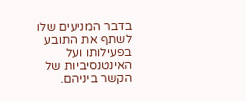בדבר המניעים שלו לשתף את התובע בפעילותו ועל האינטנסיביות של הקשר ביניהם.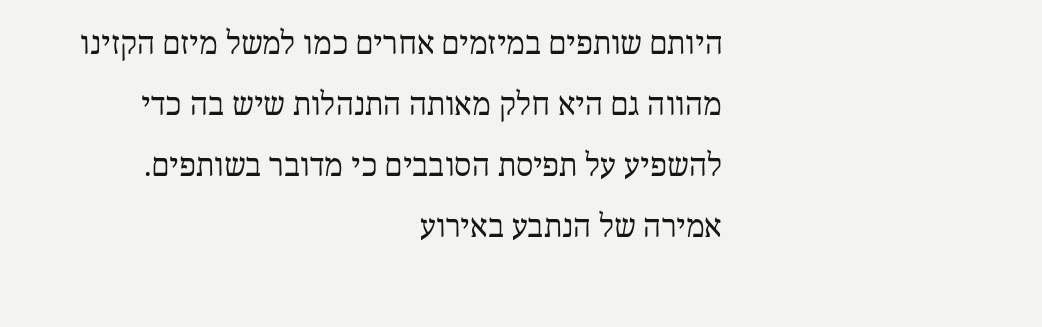היותם שותפים במיזמים אחרים כמו למשל מיזם הקזינו מהווה גם היא חלק מאותה התנהלות שיש בה כדי להשפיע על תפיסת הסובבים כי מדובר בשותפים.  אמירה של הנתבע באירוע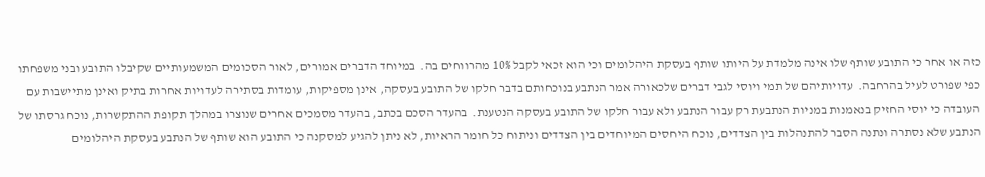כזה או אחר כי התובע שותף שלו אינה מלמדת על היותו שותף בעסקת היהלומים וכי הוא זכאי לקבל 10% מהרווחים בה.  במיוחד הדברים אמורים, לאור הסכומים המשמעותיים שקיבלו התובע ובני משפחתו כפי שפורט לעיל בהרחבה.  עדויותיהם של תמי ויוסי לגבי דברים שלכאורה אמר הנתבע בנוכחותם בדבר חלקו של התובע בעסקה, אינן מספיקות, עומדות בסתירה לעדויות אחרות בתיק ואינן מתיישבות עם העובדה כי יוסי החזיק בנאמנות במניות הנתבעת רק עבור הנתבע ולא עבור חלקו של התובע בעסקה הנטענת.  בהעדר הסכם בכתב, בהעדר מסמכים אחרים שנוצרו במהלך תקופת ההתקשרות, נוכח גרסתו של הנתבע שלא נסתרה ונתנה הסבר להתנהלות בין הצדדים, נוכח היחסים המיוחדים בין הצדדים וניתוח כל חומר הראיות, לא ניתן להגיע למסקנה כי התובע הוא שותף של הנתבע בעסקת היהלומים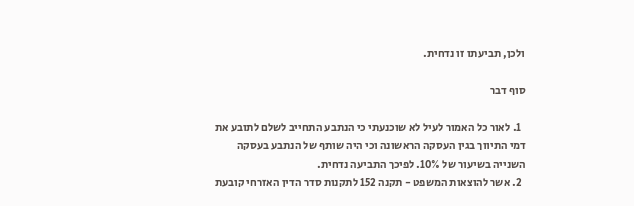ולכן, תביעתו זו נדחית.

סוף דבר

  1. לאור כל האמור לעיל לא שוכנעתי כי הנתבע התחייב לשלם לתובע את דמי התיווך בגין העסקה הראשונה וכי היה שותף של הנתבע בעסקה השנייה בשיעור של 10%. לפיכך התביעה נדחית.
  2. אשר להוצאות המשפט - תקנה 152 לתקנות סדר הדין האזרחי קובעת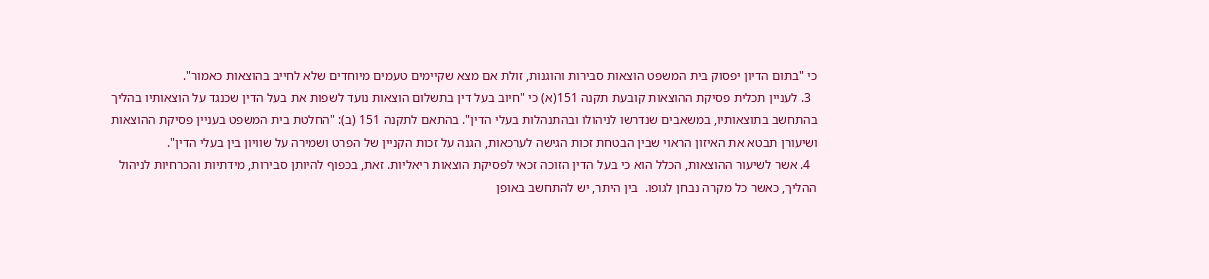כי "בתום הדיון יפסוק בית המשפט הוצאות סבירות והוגנות, זולת אם מצא שקיימים טעמים מיוחדים שלא לחייב בהוצאות כאמור".
  3. לעניין תכלית פסיקת ההוצאות קובעת תקנה 151(א) כי "חיוב בעל דין בתשלום הוצאות נועד לשפות את בעל הדין שכנגד על הוצאותיו בהליך בהתחשב בתוצאותיו, במשאבים שנדרשו לניהולו ובהתנהלות בעלי הדין". בהתאם לתקנה 151 (ב): "החלטת בית המשפט בעניין פסיקת ההוצאות ושיעורן תבטא את האיזון הראוי שבין הבטחת זכות הגישה לערכאות, הגנה על זכות הקניין של הפרט ושמירה על שוויון בין בעלי הדין".
  4. אשר לשיעור ההוצאות, הכלל הוא כי בעל הדין הזוכה זכאי לפסיקת הוצאות ריאליות. זאת, בכפוף להיותן סבירות, מידתיות והכרחיות לניהול ההליך, כאשר כל מקרה נבחן לגופו.  בין היתר, יש להתחשב באופן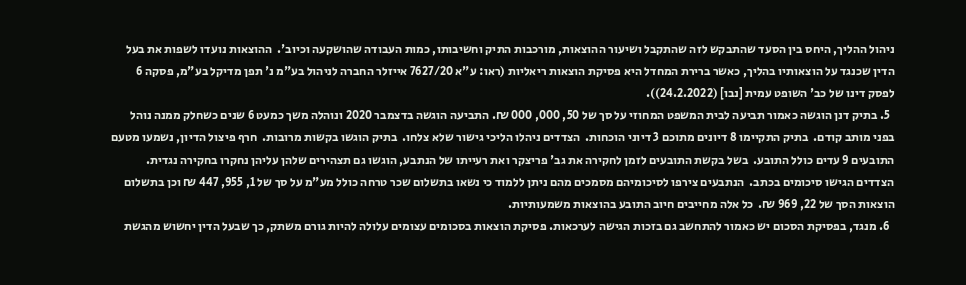ניהול ההליך, היחס בין הסעד שהתבקש לזה שהתקבל ושיעור ההוצאות, מורכבות התיק וחשיבותו, כמות העבודה שהושקעה וכיוב'.  ההוצאות נועדו לשפות את בעל הדין שכנגד על הוצאותיו בהליך, כאשר ברירת המחדל היא פסיקת הוצאות ריאליות (ראו: ע"א 7627/20 אייזלר החברה לניהול בע"מ נ' תפן מדיקל בע"מ, פסקה 6 לפסק דינו של כב' השופט עמית [נבו] (24.2.2022)).
  5. בתיק דנן הוגשה כאמור תביעה לבית המשפט המחוזי על סך של 50, 000, 000 ₪. התביעה הוגשה בדצמבר 2020 ונוהלה משך כמעט 6 שנים כשחלק ממנה נוהל בפני מותב קודם.  בתיק התקיימו 8 דיונים מתוכם 3 דיוני הוכחות.  הצדדים ניהלו הליכי גישור שלא צלחו.  בתיק הוגשו בקשות מרובות.  חרף פיצול הדיון, נשמעו מטעם התובעים 9 עדים כולל התובע.  בשל בקשת התובעים לזמן לחקירה את גב' פריצקר ואת רעייתו של הנתבע, הוגשו גם תצהירים שלהן עליהן נחקרו בחקירה נגדית.  הצדדים הגישו סיכומים בכתב.  הנתבעים צירפו לסיכומיהם מסמכים מהם ניתן ללמוד כי נשאו בתשלום שכר טרחה כולל מע"מ על סך של 1, 955, 447 ₪ וכן בתשלום הוצאות הסך של 22, 969 ₪.  כל אלה מחייבים חיוב התובע בהוצאות משמעותיות.
  6. מנגד, בפסיקת הסכום יש כאמור להתחשב גם בזכות הגישה לערכאות. פסיקת הוצאות בסכומים עצומים עלולה להיות גורם משתק, כך שבעל הדין יחשוש מהגשת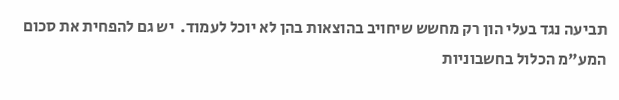תביעה נגד בעלי הון רק מחשש שיחויב בהוצאות בהן לא יוכל לעמוד.  יש גם להפחית את סכום המע"מ הכלול בחשבוניות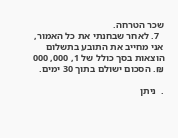שכר הטרחה.
  7. לאחר שבחנתי את כל האמור, אני מחייב את התובע בתשלום הוצאות בסך כולל של 1, 000, 000 ₪. הסכום ישולם בתוך 30 ימים.

.  ניתן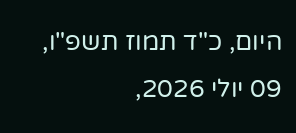היום, כ"ד תמוז תשפ"ו, 09 יולי 2026,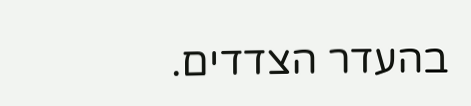בהעדר הצדדים.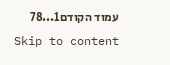עמוד הקודם1...78
Skip to content